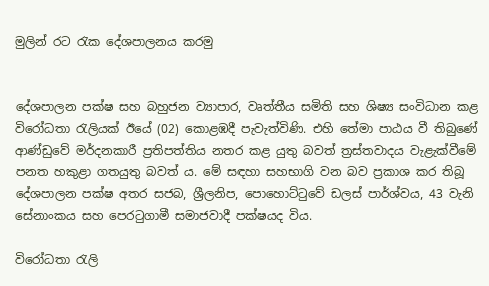මුලින් රට රැක දේශපාලනය කරමු


දේශපාලන පක්ෂ සහ බහුජන ව්‍යාපාර, වෘත්තීය සමිති සහ ශිෂ්‍ය සංවිධාන කළ විරෝධතා රැලියක් ඊයේ (02) කොළඹදී පැවැත්විණි. එහි තේමා පාඨය වී තිබුණේ ආණ්ඩුවේ මර්දනකාරී ප්‍රතිපත්තිය නතර කළ යුතු බවත් ත්‍රස්තවාදය වැළැක්වීමේ පනත හකුළා ගතයුතු බවත් ය. මේ සඳහා සහභාගි වන බව ප්‍රකාශ කර තිබූ දේශපාලන පක්ෂ අතර සජබ, ශ්‍රීලනිප, පොහොට්ටුවේ ඩලස් පාර්ශ්වය, 43 වැනි සේනාංකය සහ පෙරටුගාමී සමාජවාදී පක්ෂයද විය.

විරෝධතා රැලි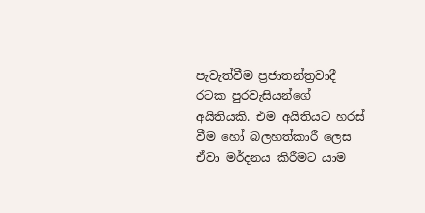පැවැත්වීම ප්‍රජාතන්ත්‍රවාදී රටක පුරවැසියන්ගේ අයිතියකි. එම අයිතියට හරස් වීම හෝ බලහත්කාරී ලෙස ඒවා මර්දනය කිරීමට යාම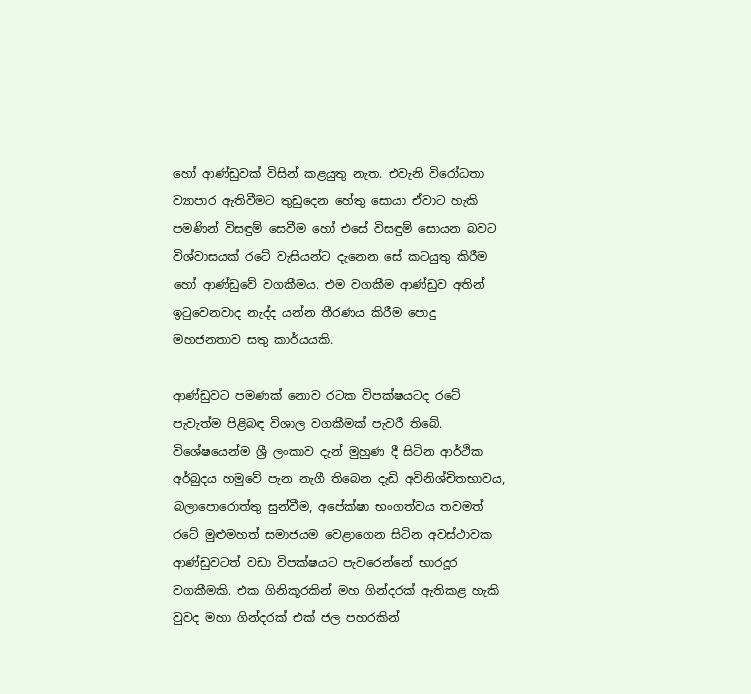හෝ ආණ්ඩුවක් විසින් කළයුතු නැත. එවැනි විරෝධතා ව්‍යාපාර ඇතිවීමට තුඩුදෙන හේතු සොයා ඒවාට හැකි පමණින් විසඳුම් සෙවීම හෝ එසේ විසඳුම් සොයන බවට විශ්වාසයක් රටේ වැසියන්ට දැනෙන සේ කටයුතු කිරීම හෝ ආණ්ඩුවේ වගකීමය. එම වගකීම ආණ්ඩුව අතින් ඉටුවෙනවාද නැද්ද යන්න තීරණය කිරීම පොදු මහජනතාව සතු කාර්යයකි.

ආණ්ඩුවට පමණක් නොව රටක විපක්ෂයටද රටේ පැවැත්ම පිළිබඳ විශාල වගකීමක් පැවරී තිබේ. විශේෂයෙන්ම ශ්‍රී ලංකාව දැන් මුහුණ දී සිටින ආර්ථික අර්බුදය හමුවේ පැන නැගී තිබෙන දැඩි අවිනිශ්චිතභාවය, බලාපොරොත්තු සුන්වීම, අපේක්ෂා භංගත්වය තවමත් රටේ මුළුමහත් සමාජයම වෙළාගෙන සිටින අවස්ථාවක ආණ්ඩුවටත් වඩා විපක්ෂයට පැවරෙන්නේ භාරදූර වගකීමකි. එක ගිනිකූරකින් මහ ගින්දරක් ඇතිකළ හැකි වුවද මහා ගින්දරක් එක් ජල පහරකින්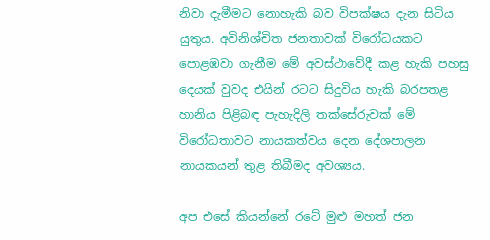නිවා දැමීමට නොහැකි බව විපක්ෂය දැන සිටිය යුතුය. අවිනිශ්චිත ජනතාවක් විරෝධයකට පොළඹවා ගැනීම මේ අවස්ථාවේදී කළ හැකි පහසු දෙයක් වුවද එයින් රටට සිදුවිය හැකි බරපතළ හානිය පිළිබඳ පැහැදිලි තක්සේරුවක් මේ විරෝධතාවට නායකත්වය දෙන දේශපාලන නායකයන් තුළ තිබීමද අවශ්‍යය.

අප එසේ කියන්නේ රටේ මුළු මහත් ජන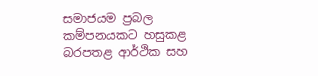සමාජයම ප්‍රබල කම්පනයකට හසුකළ බරපතළ ආර්ථික සහ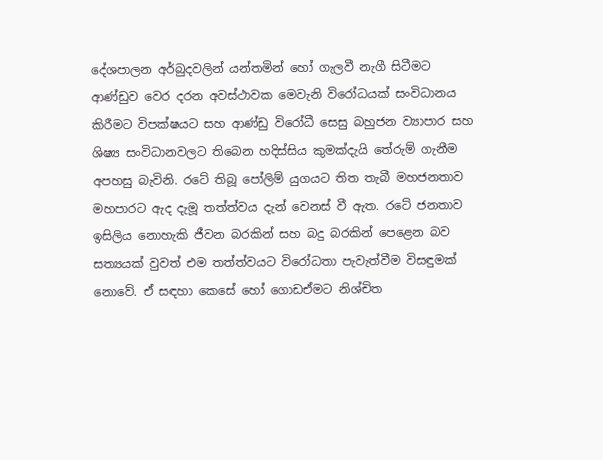දේශපාලන අර්බුදවලින් යන්තමින් හෝ ගැලවී නැගී සිටීමට ආණ්ඩුව වෙර දරන අවස්ථාවක මෙවැනි විරෝධයක් සංවිධානය කිරීමට විපක්ෂයට සහ ආණ්ඩු විරෝධී සෙසු බහුජන ව්‍යාපාර සහ ශිෂ්‍ය සංවිධානවලට තිබෙන හදිස්සිය කුමක්දැයි තේරුම් ගැනීම අපහසු බැවිනි. රටේ තිබූ පෝලිම් යුගයට තිත තැබී මහජනතාව මහපාරට ඇද දැමූ තත්ත්වය දැන් වෙනස් වී ඇත. රටේ ජනතාව ඉසිලිය නොහැකි ජීවන බරකින් සහ බදු බරකින් පෙළෙන බව සත්‍යයක් වුවත් එම තත්ත්වයට විරෝධතා පැවැත්වීම විසඳුමක් නොවේ. ඒ සඳහා කෙසේ හෝ ගොඩඒමට නිශ්චිත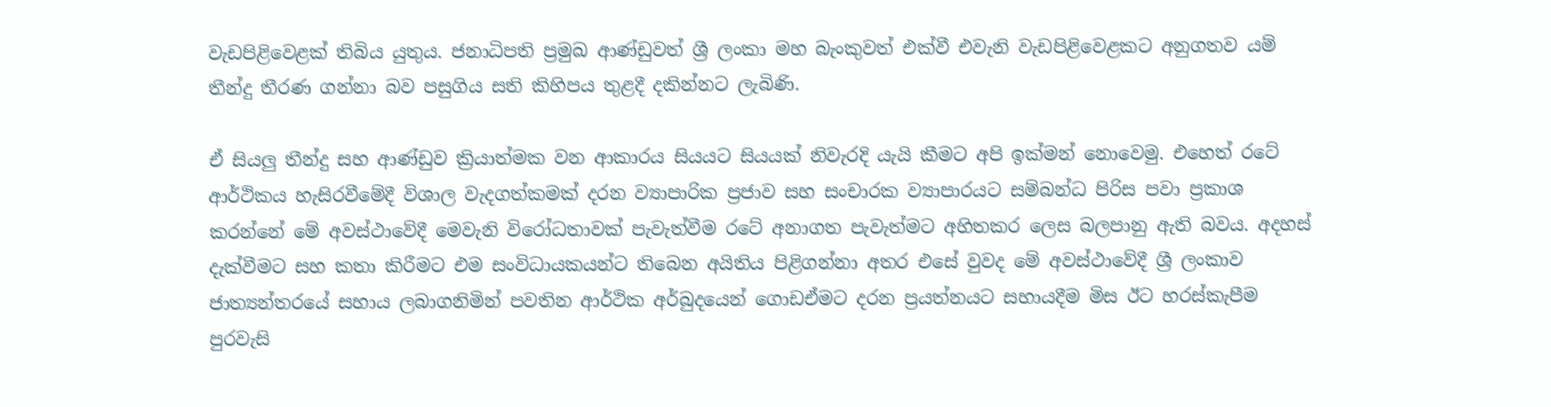වැඩපිළිවෙළක් තිබිය යුතුය. ජනාධිපති ප්‍රමුඛ ආණ්ඩුවත් ශ්‍රී ලංකා මහ බැංකුවත් එක්වී එවැනි වැඩපිළිවෙළකට අනුගතව යම් තීන්දු තීරණ ගන්නා බව පසුගිය සති කිහිපය තුළදී දකින්නට ලැබිණි.

ඒ සියලු‍ තීන්දු සහ ආණ්ඩුව ක්‍රියාත්මක වන ආකාරය සියයට සියයක් නිවැරදි යැයි කීමට අපි ඉක්මන් නොවෙමු. එහෙත් රටේ ආර්ථිකය හැසිරවීමේදී විශාල වැදගත්කමක් දරන ව්‍යාපාරික ප්‍රජාව සහ සංචාරක ව්‍යාපාරයට සම්බන්ධ පිරිස පවා ප්‍රකාශ කරන්නේ මේ අවස්ථාවේදී මෙවැනි විරෝධතාවක් පැවැත්වීම රටේ අනාගත පැවැත්මට අහිතකර ලෙස බලපානු ඇති බවය. අදහස් දැක්වීමට සහ කතා කිරීමට එම සංවිධායකයන්ට තිබෙන අයිතිය පිළිගන්නා අතර එසේ වුවද මේ අවස්ථාවේදී ශ්‍රී ලංකාව ජාත්‍යන්තරයේ සහාය ලබාගනිමින් පවතින ආර්ථික අර්බුදයෙන් ගොඩඒමට දරන ප්‍රයත්නයට සහායදීම මිස ඊට හරස්කැපීම පුරවැසි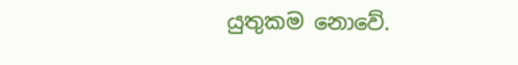යුතුකම නොවේ.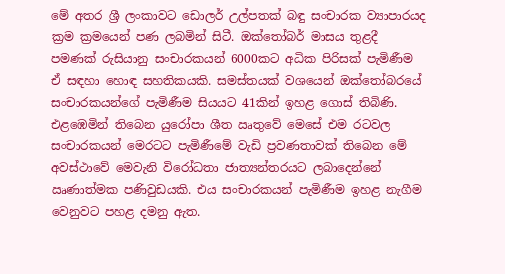මේ අතර ශ්‍රී ලංකාවට ඩොලර් උල්පතක් බඳු සංචාරක ව්‍යාපාරයද ක්‍රම ක්‍රමයෙන් පණ ලබමින් සිටී. ඔක්තෝබර් මාසය තුළදී පමණක් රුසියානු සංචාරකයන් 6000කට අධික පිරිසක් පැමිණීම ඒ සඳහා හොඳ සහතිකයකි. සමස්තයක් වශයෙන් ඔක්තෝබරයේ සංචාරකයන්ගේ පැමිණීම සියයට 41කින් ඉහළ ගොස් තිබිණි. එළඹෙමින් තිබෙන යුරෝපා ශීත ඍතුවේ මෙසේ එම රටවල සංචාරකයන් මෙරටට පැමිණීමේ වැඩි ප්‍රවණතාවක් තිබෙන මේ අවස්ථාවේ මෙවැනි විරෝධතා ජාත්‍යන්තරයට ලබාදෙන්නේ ඍණාත්මක පණිවුඩයකි. එය සංචාරකයන් පැමිණීම ඉහළ නැගීම වෙනුවට පහළ දමනු ඇත.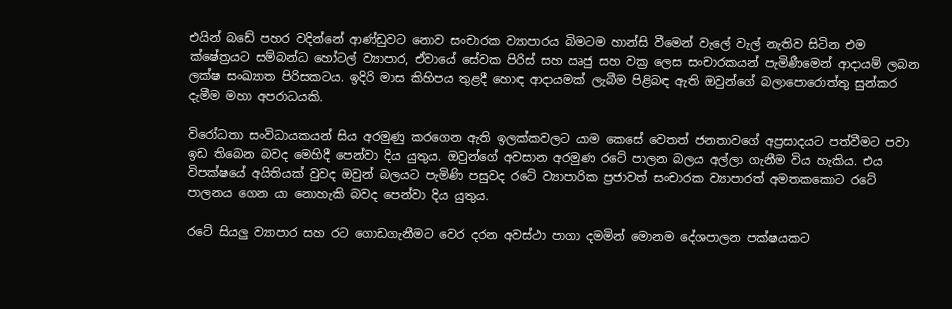එයින් බඩේ පහර වදින්නේ ආණ්ඩුවට නොව සංචාරක ව්‍යාපාරය බිමටම හාන්සි වීමෙන් වැලේ වැල් නැතිව සිටින එම ක්ෂේත්‍රයට සම්බන්ධ හෝටල් ව්‍යාපාර, ඒවායේ සේවක පිරිස් සහ ඍජු සහ වක්‍ර ලෙස සංචාරකයන් පැමිණීමෙන් ආදායම් ලබන ලක්ෂ සංඛ්‍යාත පිරිසකටය. ඉදිරි මාස කිහිපය තුළදී හොඳ ආදායමක් ලැබීම පිළිබඳ ඇති ඔවුන්ගේ බලාපොරොත්තු සුන්කර දැමීම මහා අපරාධයකි.

විරෝධතා සංවිධායකයන් සිය අරමුණු කරගෙන ඇති ඉලක්කවලට යාම කෙසේ වෙතත් ජනතාවගේ අප්‍රසාදයට පත්වීමට පවා ඉඩ තිබෙන බවද මෙහිදී පෙන්වා දිය යුතුය. ඔවුන්ගේ අවසාන අරමුණ රටේ පාලන බලය අල්ලා ගැනීම විය හැකිය. එය විපක්ෂයේ අයිතියක් වුවද ඔවුන් බලයට පැමිණි පසුවද රටේ ව්‍යාපාරික ප්‍රජාවත් සංචාරක ව්‍යාපාරත් අමතකකොට රටේ පාලනය ගෙන යා නොහැකි බවද පෙන්වා දිය යුතුය.

රටේ සියලු‍ ව්‍යාපාර සහ රට ගොඩගැනීමට වෙර දරන අවස්ථා පාගා දමමින් මොනම දේශපාලන පක්ෂයකට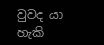වුවද යා හැකි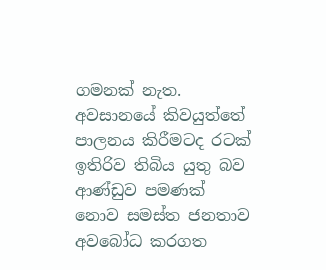ගමනක් නැත. අවසානයේ කිවයුත්තේ පාලනය කිරීමටද රටක් ඉතිරිව තිබිය යුතු බව ආණ්ඩුව පමණක් නොව සමස්ත ජනතාව අවබෝධ කරගත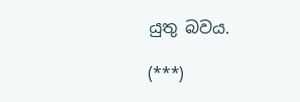යුතු බවය.

(***)